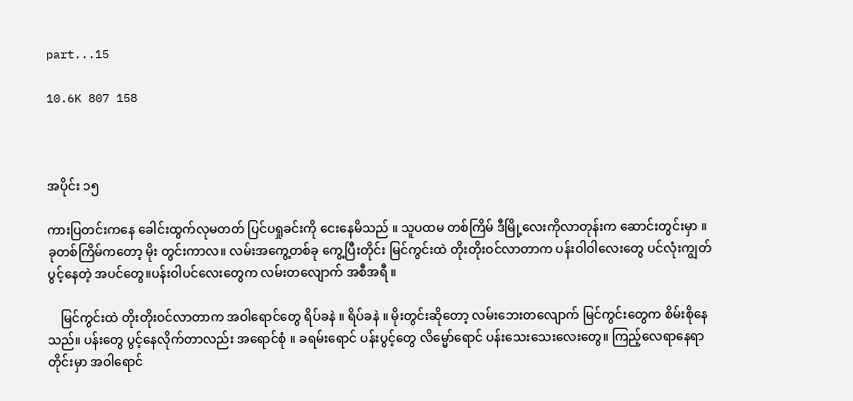part...15

10.6K 807 158



အပိုင်း ၁၅

ကားပြတင်းကနေ ခေါင်းထွက်လုမတတ် ပြင်ပရှုခင်းကို ငေးနေမိသည် ။ သူပထမ တစ်ကြိမ် ဒီမြို့လေးကိုလာတုန်းက ဆောင်းတွင်းမှာ ။ ခုတစ်ကြိမ်ကတော့ မိုး တွင်းကာလ။ လမ်းအကွေ့တစ်ခု ကွေ့ပြီးတိုင်း မြင်ကွင်းထဲ တိုးတိုးဝင်လာတာက ပန်းဝါဝါလေးတွေ ပင်လုံးကျွတ်ပွင့်နေတဲ့ အပင်တွေ။ပန်းဝါပင်လေးတွေက လမ်းတလျောက် အစီအရီ ။

    မြင်ကွင်းထဲ တိုးတိုးဝင်လာတာက အဝါရောင်တွေ ရိပ်ခနဲ ။ ရိပ်ခနဲ ။ မိုးတွင်းဆိုတော့ လမ်းဘေးတလျောက် မြင်ကွင်းတွေက စိမ်းစိုနေသည်။ ပန်းတွေ ပွင့်နေလိုက်တာလည်း အရောင်စုံ ။ ခရမ်းရောင် ပန်းပွင့်တွေ လိမ္မော်ရောင် ပန်းသေးသေးလေးတွေ။ ကြည့်လေရာနေရာတိုင်းမှာ အဝါရောင်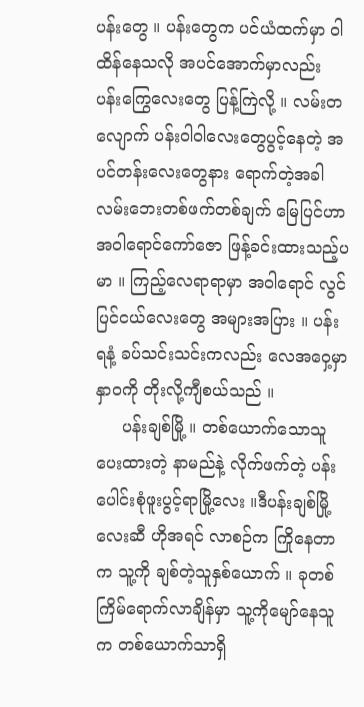ပန်းတွေ ။ ပန်းတွေက ပင်ယံထက်မှာ ဝါထိန်နေသလို အပင်အောက်မှာလည်း ပန်းကြွေလေးတွေ ပြန့်ကြဲလို့ ။ လမ်းတလျောက် ပန်းဝါဝါလေးတွေပွင့်နေတဲ့ အပင်တန်းလေးတွေနား ရောက်တဲ့အခါ လမ်းဘေးတစ်ဖက်တစ်ချက် မြေပြင်ဟာ အဝါရောင်ကော်ဇော ဖြန့်ခင်းထားသည့်ပမာ ။ ကြည့်လေရာရာမှာ အဝါရောင် လွင်ပြင်ငယ်လေးတွေ အများအပြား ။ ပန်းရနံ့ ခပ်သင်းသင်းကလည်း လေအဝှေ့မှာ နှာဝကို တိုးလို့ကျီစယ်သည် ။
     ပန်းချစ်မြို့ ။ တစ်ယောက်သောသူ ပေးထားတဲ့ နာမည်နဲ့ လိုက်ဖက်တဲ့ ပန်းပေါင်းစုံဖူးပွင့်ရာမြို့လေး ။ဒီပန်းချစ်မြို့လေးဆီ ဟိုအရင် လာစဉ်က ကြိုနေတာက သူ့ကို ချစ်တဲ့သူနှစ်ယောက် ။ ခုတစ်ကြိမ်ရောက်လာချိန်မှာ သူ့ကိုမျော်နေသူက တစ်ယောက်သာရှိ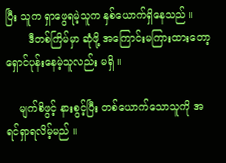ပြီး သူက ရှာဖွေရမဲ့သူက နှစ်ယောက်ရှိနေသည် ။
       ဒီတစ်ကြိမ်မှာ ဆုံဖို့ အကြောင်းမကြားထားတော့ ရှောင်ပုန်းနေမဲ့သူလည်း မရှိ ။

    မျက်စိဖွင့် နားစွင့်ပြီး တစ်ယောက်သောသူကို အရင်ရှာရလိမ့်မည် ။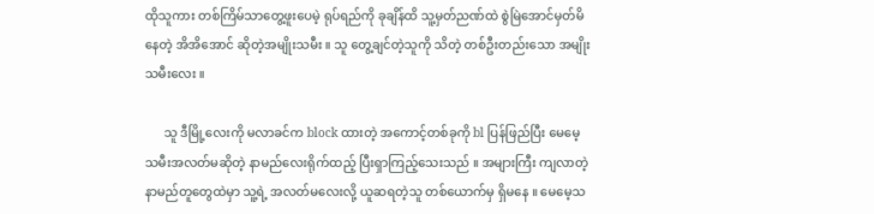ထိုသူကား တစ်ကြိမ်သာတွေ့ဖူးပေမဲ့ ရုပ်ရည်ကို ခုချိန်ထိ သူ့မှတ်ညဏ်ထဲ စွဲမြဲအောင်မှတ်မိနေတဲ့ အိအိအောင် ဆိုတဲ့အမျိုးသမီး ။ သူ တွေ့ချင်တဲ့သူကို သိတဲ့ တစ်ဦးတည်းသော အမျိုးသမီးလေး ။

      သူ ဒီမြို့လေးကို မလာခင်က block ထားတဲ့ အကောင့်တစ်ခုကို bl ပြန်ဖြည်ပြီး မေမေ့သမီးအလတ်မဆိုတဲ့ နာမည်လေးရိုက်ထည့် ပြီးရှာကြည့်သေးသည် ။ အများကြီး ကျလာတဲ့ နာမည်တူတွေထဲမှာ သူ့ရဲ့ အလတ်မလေးလို့ ယူဆရတဲ့သူ တစ်ယောက်မှ ရှိမနေ ။ မေမေ့သ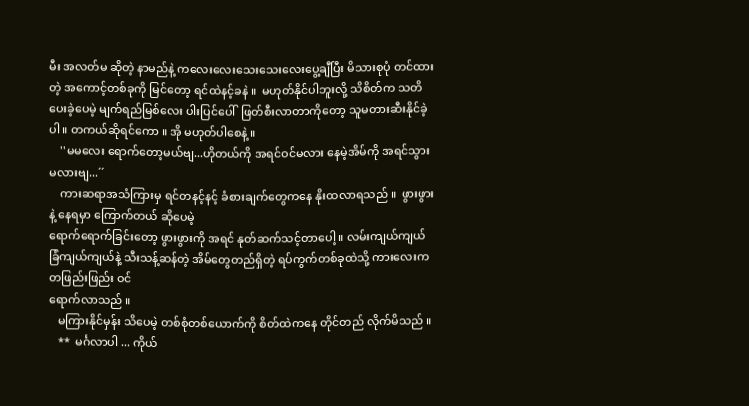မီး အလတ်မ ဆိုတဲ့ နာမည်နဲ့ ကလေးလေးသေးသေးလေးပွေ့ချီပြီး မိသားစုပုံ တင်ထားတဲ့ အကောင့်တစ်ခုကို မြင်တော့ ရင်ထဲနင့်ခနဲ ။  မဟုတ်နိုင်ပါဘူးလို့ သိစိတ်က သတိပေးခဲ့ပေမဲ့ မျက်ရည်မြစ်လေး ပါးပြင်ပေါ်  ဖြတ်စီးလာတာကိုတော့ သူမတားဆီးနိုင်ခဲ့ပါ ။ တကယ်ဆိုရင်ကော ။ အို မဟုတ်ပါစေနဲ့ ။
    ''မမလေး ရောက်တော့မယ်ဗျ...ဟိုတယ်ကို အရင်ဝင်မလား နေမဲ့အိမ်ကို အရင်သွားမလားဗျ...´´
    ကားဆရာအသံကြားမှ ရင်တနင့်နင့် ခံစားချက်တွေကနေ နိုးထလာရသည် ။  ဖွားဖွားနဲ့ နေရမှာ ကြောက်တယ် ဆိုပေမဲ့
ရောက်ရောက်ခြင်းတော့ ဖွားဖွားကို အရင် နုတ်ဆက်သင့်တာပေါ့ ။ လမ်းကျယ်ကျယ် ခြံကျယ်ကျယ်နဲ့ သီးသန့်ဆန်တဲ့ အိမ်တွေတည်ရှိတဲ့ ရပ်ကွက်တစ်ခုထဲသို့ ကားလေးက တဖြည်းဖြည်း ဝင်
ရောက်လာသည် ။
   မကြားနိုင်မှန်း သိပေမဲ့ တစ်စုံတစ်ယောက်ကို စိတ်ထဲကနေ တိုင်တည် လိုက်မိသည် ။
   **  မင်္ဂလာပါ ... ကိုယ်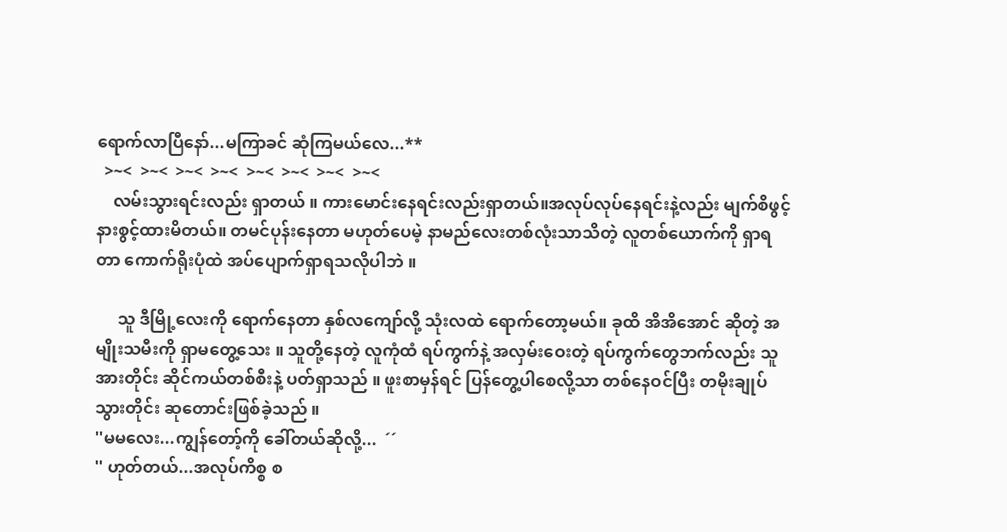ရောက်လာပြီနော်...မကြာခင် ဆုံကြမယ်လေ...**
  >~<  >~<  >~<  >~<  >~<  >~<  >~<  >~<
    လမ်းသွားရင်းလည်း ရှာတယ် ။ ကားမောင်းနေရင်းလည်းရှာတယ်။အလုပ်လုပ်နေရင်းနဲ့လည်း မျက်စိဖွင့် နားစွင့်ထားမိတယ်။ တမင်ပုန်းနေတာ မဟုတ်ပေမဲ့ နာမည်လေးတစ်လုံးသာသိတဲ့ လူတစ်ယောက်ကို ရှာရတာ ကောက်ရိုးပုံထဲ အပ်ပျောက်ရှာရသလိုပါဘဲ ။

     သူ ဒီမြို့လေးကို ရောက်နေတာ နှစ်လကျော်လို့ သုံးလထဲ ရောက်တော့မယ်။ ခုထိ အိအိအောင် ဆိုတဲ့ အမျိုးသမီးကို ရှာမတွေ့သေး ။ သူတို့နေတဲ့ လူကုံထံ ရပ်ကွက်နဲ့ အလှမ်းဝေးတဲ့ ရပ်ကွက်တွေဘက်လည်း သူအားတိုင်း ဆိုင်ကယ်တစ်စီးနဲ့ ပတ်ရှာသည် ။ ဖူးစာမှန်ရင် ပြန်တွေ့ပါစေလို့သာ တစ်နေဝင်ပြီး တမိုးချုပ်သွားတိုင်း ဆုတောင်းဖြစ်ခဲ့သည် ။
''မမလေး...ကျွန်တော့်ကို ခေါ်တယ်ဆိုလို့...  ´´
'' ဟုတ်တယ်...အလုပ်ကိစ္စ စ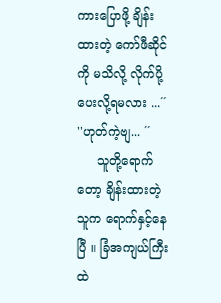ကားပြောဖို့ ချိန်းထားတဲ့ ကော်ဖီဆိုင်ကို မသိလို့ လိုက်ပို့ပေးလို့ရမလား ...´´
''ဟုတ်ကဲ့ဗျ... ´´
     သူတို့ရောက်တော့ ချိန်းထားတဲ့သူက ရောက်နှင့်နေပြီ ။ ခြံအကျယ်ကြီးထဲ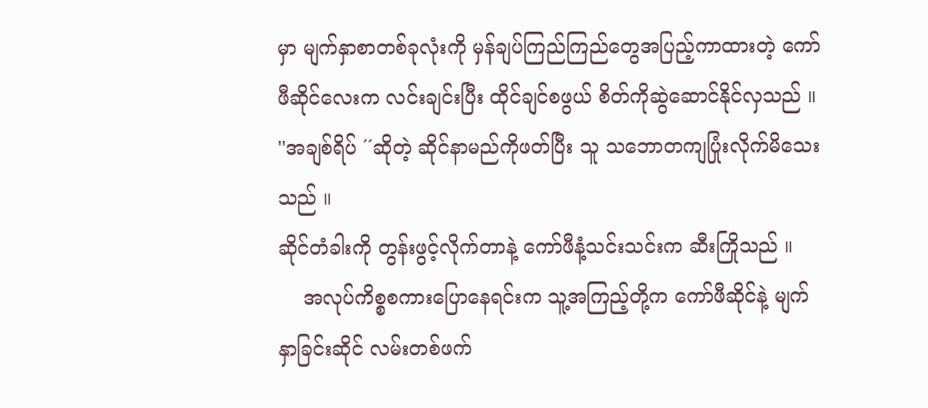မှာ မျက်နှာစာတစ်ခုလုံးကို မှန်ချပ်ကြည်ကြည်တွေအပြည့်ကာထားတဲ့ ကော်ဖီဆိုင်လေးက လင်းချင်းပြီး ထိုင်ချင်စဖွယ် စိတ်ကိုဆွဲဆောင်နိုင်လှသည် ။
''အချစ်ရိပ် ´´ဆိုတဲ့ ဆိုင်နာမည်ကိုဖတ်ပြီး သူ သဘောတကျပြုံးလိုက်မိသေးသည် ။
ဆိုင်တံခါးကို တွန်းဖွင့်လိုက်တာနဲ့ ကော်ဖီနံ့သင်းသင်းက ဆီးကြိုသည် ။
    အလုပ်ကိစ္စစကားပြောနေရင်းက သူ့အကြည့်တို့က ကော်ဖီဆိုင်နဲ့ မျက်နှာခြင်းဆိုင် လမ်းတစ်ဖက်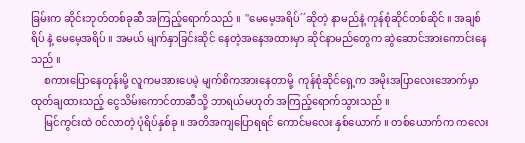ခြမ်းက ဆိုင်းဘုတ်တစ်ခုဆီ အကြည့်ရောက်သည် ။  ''မေမေ့အရိပ်´´ဆိုတဲ့ နာမည်နဲ့ ကုန်စုံဆိုင်တစ်ဆိုင် ။ အချစ်ရိပ် နဲ့ မေမေ့အရိပ် ။ အမယ် မျက်နှာခြင်းဆိုင် နေတဲ့အနေအထားမှာ ဆိုင်နာမည်တွေက ဆွဲဆောင်အားကောင်းနေသည် ။
     စကားပြောနေတုန်းမို့ လူကမအားပေမဲ့ မျက်စိကအားနေတာမို့  ကုန်စုံဆိုင်ရှေ့က အမိုးအပြာလေးအောက်မှာ ထုတ်ချထားသည့် ငွေသိမ်းကောင်တာဆီသို့ ဘာရယ်မဟုတ် အကြည့်ရောက်သွားသည် ။
     မြင်ကွင်းထဲ ဝင်လာတဲ့ ပုံရိပ်နှစ်ခု ။ အတိအကျပြောရရင် ကောင်မလေး နှစ်ယောက် ။ တစ်ယောက်က ကလေး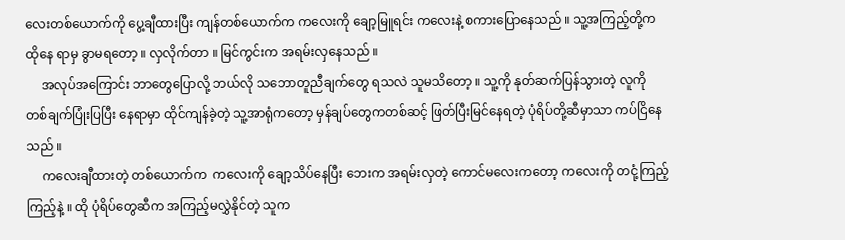လေးတစ်ယောက်ကို ပွေ့ချီထားပြီး ကျန်တစ်ယောက်က ကလေးကို ချော့မြူရင်း ကလေးနဲ့ စကားပြောနေသည် ။ သူ့အကြည့်တို့က ထိုနေ ရာမှ ခွာမရတော့ ။ လှလိုက်တာ ။ မြင်ကွင်းက အရမ်းလှနေသည် ။
     အလုပ်အကြောင်း ဘာတွေပြောလို့ ဘယ်လို သဘောတူညီချက်တွေ ရသလဲ သူမသိတော့ ။ သူ့ကို နုတ်ဆက်ပြန်သွားတဲ့ လူကို တစ်ချက်ပြုံးပြပြီး နေရာမှာ ထိုင်ကျန်ခဲ့တဲ့ သူ့အာရုံကတော့ မှန်ချပ်တွေကတစ်ဆင့် ဖြတ်ပြီးမြင်နေရတဲ့ ပုံရိပ်တို့ဆီမှာသာ ကပ်ငြိနေသည် ။
     ကလေးချီထားတဲ့ တစ်ယောက်က  ကလေးကို ချော့သိပ်နေပြီး ဘေးက အရမ်းလှတဲ့ ကောင်မလေးကတော့ ကလေးကို တငုံ့ကြည့်ကြည့်နဲ့ ။ ထို ပုံရိပ်တွေဆီက အကြည့်မလွှဲနိုင်တဲ့ သူက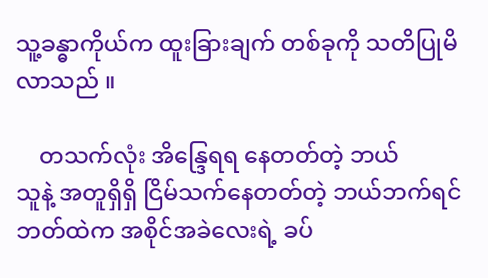သူ့ခန္ဓာကိုယ်က ထူးခြားချက် တစ်ခုကို သတိပြုမိလာသည် ။

    တသက်လုံး အိန္ဒြေရရ နေတတ်တဲ့ ဘယ်
သူနဲ့ အတူရှိရှိ ငြိမ်သက်နေတတ်တဲ့ ဘယ်ဘက်ရင်ဘတ်ထဲက အစိုင်အခဲလေးရဲ့ ခပ်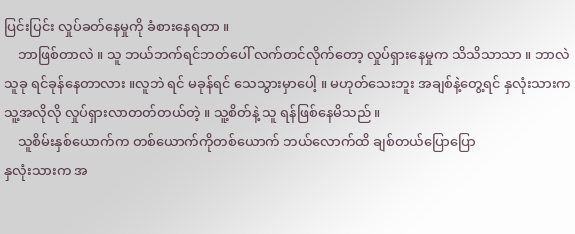ပြင်းပြင်း လှုပ်ခတ်နေမှုကို ခံစားနေရတာ ။
    ဘာဖြစ်တာလဲ ။ သူ ဘယ်ဘက်ရင်ဘတ်ပေါ် လက်တင်လိုက်တော့ လှုပ်ရှားနေမှုက သိသိသာသာ ။ ဘာလဲ သူခု ရင်ခုန်နေတာလား ။လူဘဲ ရင် မခုန်ရင် သေသွားမှာပေါ့ ။ မဟုတ်သေးဘူး အချစ်နဲ့တွေ့ရင် နှလုံးသားက သူ့အလိုလို လှုပ်ရှားလာတတ်တယ်တဲ့ ။ သူ့စိတ်နဲ့ သူ ရန်ဖြစ်နေမိသည် ။
    သူစိမ်းနှစ်ယောက်က တစ်ယောက်ကိုတစ်ယောက် ဘယ်လောက်ထိ ချစ်တယ်ပြောပြော
နှလုံးသားက အ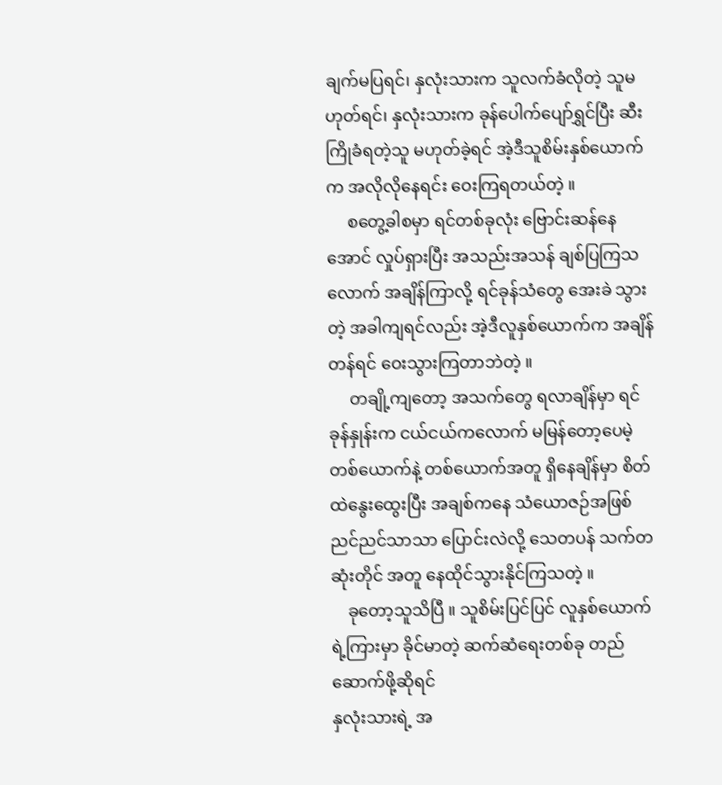ချက်မပြရင်၊ နှလုံးသားက သူလက်ခံလိုတဲ့ သူမဟုတ်ရင်၊ နှလုံးသားက ခုန်ပေါက်ပျော်ရွှင်ပြီး ဆီးကြိုခံရတဲ့သူ မဟုတ်ခဲ့ရင် အဲ့ဒီသူစိမ်းနှစ်ယောက်က အလိုလိုနေရင်း ဝေးကြရတယ်တဲ့ ။
     စတွေ့ခါစမှာ ရင်တစ်ခုလုံး ဗြောင်းဆန်နေအောင် လှုပ်ရှားပြီး အသည်းအသန် ချစ်ပြကြသလောက် အချိန်ကြာလို့ ရင်ခုန်သံတွေ အေးခဲ သွားတဲ့ အခါကျရင်လည်း အဲ့ဒီလူနှစ်ယောက်က အချိန်တန်ရင် ဝေးသွားကြတာဘဲတဲ့ ။
     တချို့ကျတော့ အသက်တွေ ရလာချိန်မှာ ရင်ခုန်နှုန်းက ငယ်ငယ်ကလောက် မမြန်တော့ပေမဲ့ တစ်ယောက်နဲ့ တစ်ယောက်အတူ ရှိနေချိန်မှာ စိတ်ထဲနွေးထွေးပြီး အချစ်ကနေ သံယောဇဉ်အဖြစ် ညင်ညင်သာသာ ပြောင်းလဲလို့ သေတပန် သက်တဆုံးတိုင် အတူ နေထိုင်သွားနိုင်ကြသတဲ့ ။
    ခုတော့သူသိပြီ ။ သူစိမ်းပြင်ပြင် လူနှစ်ယောက်ရဲ့ကြားမှာ ခိုင်မာတဲ့ ဆက်ဆံရေးတစ်ခု တည်ဆောက်ဖို့ဆိုရင်
နှလုံးသားရဲ့ အ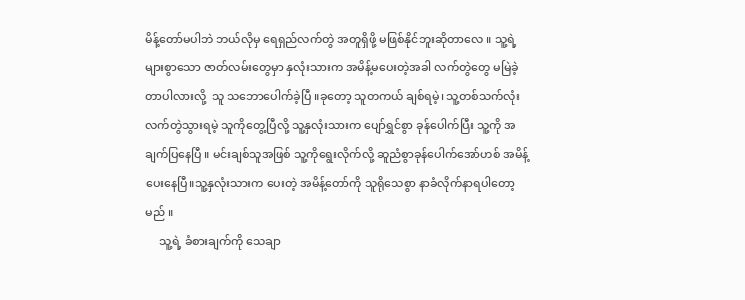မိန့်တော်မပါဘဲ ဘယ်လိုမှ ရေရှည်လက်တွဲ အတူရှိဖို့ မဖြစ်နိုင်ဘူးဆိုတာလေ ။ သူ့ရဲ့ များစွာသော ဇာတ်လမ်းတွေမှာ နှလုံးသားက အမိန့်မပေးတဲ့အခါ လက်တွဲတွေ မမြဲခဲ့တာပါလားလို့  သူ သဘောပေါက်ခဲ့ပြီ ။ခုတော့ သူတကယ် ချစ်ရမဲ့၊ သူ့တစ်သက်လုံး လက်တွဲသွားရမဲ့ သူကိုတွေ့ပြီလို့ သူ့နှလုံးသားက ပျော်ရွှင်စွာ ခုန်ပေါက်ပြီး သူ့ကို အချက်ပြနေပြီ ။ မင်းချစ်သူအဖြစ် သူ့ကိုရွေးလိုက်လို့ ဆူညံစွာခုန်ပေါက်အော်ဟစ် အမိန့်ပေးနေပြီ။သူ့နှလုံးသားက ပေးတဲ့ အမိန့်တော်ကို သူရိုသေစွာ နာခံလိုက်နာရပါတော့မည် ။
     သူ့ရဲ့ ခံစားချက်ကို သေချာ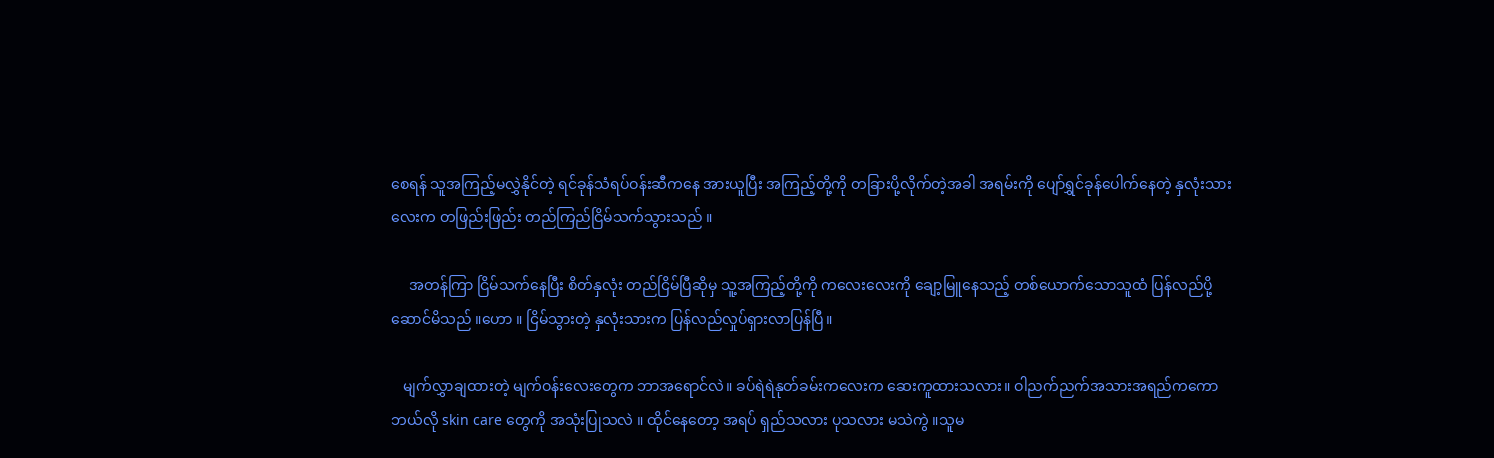စေရန် သူအကြည့်မလွှဲနိုင်တဲ့ ရင်ခုန်သံရပ်ဝန်းဆီကနေ အားယူပြီး အကြည့်တို့ကို တခြားပို့လိုက်တဲ့အခါ အရမ်းကို ပျော်ရွှင်ခုန်ပေါက်နေတဲ့ နှလုံးသားလေးက တဖြည်းဖြည်း တည်ကြည်ငြိမ်သက်သွားသည် ။

     အတန်ကြာ ငြိမ်သက်နေပြီး စိတ်နှလုံး တည်ငြိမ်ပြီဆိုမှ သူ့အကြည့်တို့ကို ကလေးလေးကို ချော့မြူနေသည့် တစ်ယောက်သောသူထံ ပြန်လည်ပို့ဆောင်မိသည် ။ဟော ။ ငြိမ်သွားတဲ့ နှလုံးသားက ပြန်လည်လှုပ်ရှားလာပြန်ပြီ။

   မျက်လွှာချထားတဲ့ မျက်ဝန်းလေးတွေက ဘာအရောင်လဲ။ ခပ်ရဲရဲနုတ်ခမ်းကလေးက ဆေးကူထားသလား။ ဝါညက်ညက်အသားအရည်ကကော ဘယ်လို skin care တွေကို အသုံးပြုသလဲ ။ ထိုင်နေတော့ အရပ် ရှည်သလား ပုသလား မသဲကွဲ ။သူမ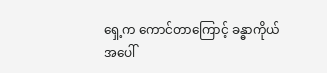ရှေ့က ကောင်တာကြောင့် ခန္ဓာကိုယ်အပေါ်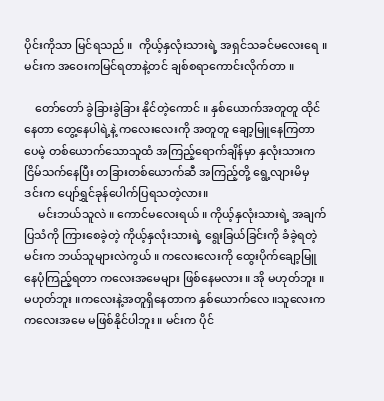ပိုင်းကိုသာ မြင်ရသည် ။  ကိုယ့်နှလုံးသားရဲ့ အရှင်သခင်မလေးရေ ။ မင်းက အဝေးကမြင်ရတာနဲ့တင် ချစ်စရာကောင်းလိုက်တာ ။

    တော်တော် ခွဲခြားခွဲခြား နိုင်တဲ့ကောင် ။ နှစ်ယောက်အတူတူ ထိုင်နေတာ တွေ့နေပါရဲ့နဲ့ ကလေးလေးကို အတူတူ ချော့မြူနေကြတာပေမဲ့ တစ်ယောက်သောသူထံ အကြည့်ရောက်ချိန်မှာ နှလုံးသားကငြိမ်သက်နေပြီး တခြားတစ်ယောက်ဆီ အကြည့်တို့ ရွေ့လျားမိမှ ဒင်းက ပျော်ရွှင်ခုန်ပေါက်ပြရသတဲ့လား။
     မင်းဘယ်သူလဲ ။ ကောင်မလေးရယ် ။ ကိုယ့်နှလုံးသားရဲ့ အချက်ပြသံကို ကြားစေခဲ့တဲ့ ကိုယ့်နှလုံးသားရဲ့ ရွေးခြယ်ခြင်းကို ခံခဲ့ရတဲ့ မင်းက ဘယ်သူများလဲကွယ် ။ ကလေးလေးကို ထွေးပိုက်ချော့မြူနေပုံကြည့်ရတာ ကလေးအမေများ ဖြစ်နေမလား ။ အို မဟုတ်ဘူး ။ မဟုတ်ဘူး ။ကလေးနဲ့အတူရှိနေတာက နှစ်ယောက်လေ ။သူလေးက ကလေးအမေ မဖြစ်နိုင်ပါဘူး ။ မင်းက ပိုင်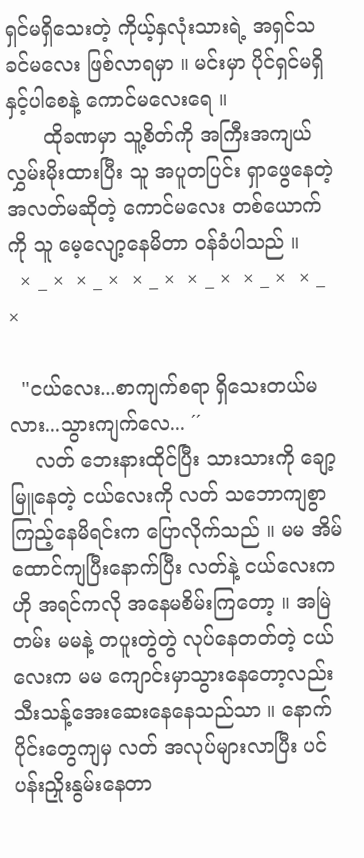ရှင်မရှိသေးတဲ့ ကိုယ့်နှလုံးသားရဲ့ အရှင်သခင်မလေး ဖြစ်လာရမှာ ။ မင်းမှာ ပိုင်ရှင်မရှိနှင့်ပါစေနဲ့ ကောင်မလေးရေ ။
      ထိုခဏမှာ သူ့စိတ်ကို အကြီးအကျယ် လွှမ်းမိုးထားပြီး သူ အပူတပြင်း ရှာဖွေနေတဲ့ အလတ်မဆိုတဲ့ ကောင်မလေး တစ်ယောက်ကို သူ မေ့လျော့နေမိတာ ဝန်ခံပါသည် ။
  × _ ×  × _ ×  × _ ×  × _ ×  × _ ×  × _ ×

  ''ငယ်လေး...စာကျက်စရာ ရှိသေးတယ်မလား...သွားကျက်လေ... ´´
    လတ် ဘေးနားထိုင်ပြီး သားသားကို ချော့မြူနေတဲ့ ငယ်လေးကို လတ် သဘောကျစွာ ကြည့်နေမိရင်းက ပြောလိုက်သည် ။ မမ အိမ်ထောင်ကျပြီးနောက်ပြီး လတ်နဲ့ ငယ်လေးက ဟို အရင်ကလို အနေမစိမ်းကြတော့ ။ အမြဲတမ်း မမနဲ့ တပူးတွဲတွဲ လုပ်နေတတ်တဲ့ ငယ်လေးက မမ ကျောင်းမှာသွားနေတော့လည်း သီးသန့်အေးဆေးနေနေသည်သာ ။ နောက်ပိုင်းတွေကျမှ လတ် အလုပ်များလာပြီး ပင်ပန်းညှိုးနွမ်းနေတာ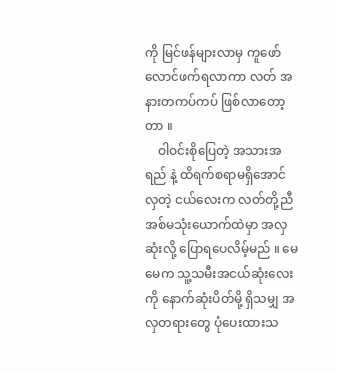ကို မြင်ဖန်များလာမှ ကူဖော်လောင်ဖက်ရလာကာ လတ် အနားတကပ်ကပ် ဖြစ်လာတော့တာ ။
    ဝါဝင်းစိုပြေတဲ့ အသားအရည် နဲ့ ထိရက်စရာမရှိအောင် လှတဲ့ ငယ်လေးက လတ်တို့ညီအစ်မသုံးယောက်ထဲမှာ အလှဆုံးလို့ ပြောရပေလိမ့်မည် ။ မေမေက သူ့သမီးအငယ်ဆုံးလေးကို နောက်ဆုံးပိတ်မို့ ရှိသမျှ အလှတရားတွေ ပုံပေးထားသ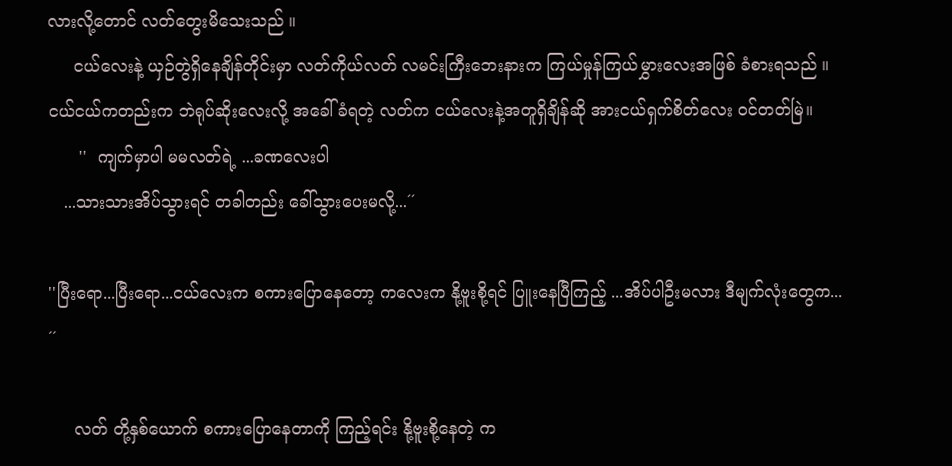လားလို့တောင် လတ်တွေးမိသေးသည် ။
     ငယ်လေးနဲ့ ယှဉ်တွဲရှိနေချိန်တိုင်းမှာ လတ်ကိုယ်လတ် လမင်းကြီးဘေးနားက ကြယ်မှုန်ကြယ်မွှားလေးအဖြစ် ခံစားရသည် ။ ငယ်ငယ်ကတည်းက ဘဲရုပ်ဆိုးလေးလို့ အခေါ်ခံရတဲ့ လတ်က ငယ်လေးနဲ့အတူရှိချိန်ဆို အားငယ်ရှက်စိတ်လေး ဝင်တတ်မြဲ။
      ''  ကျက်မှာပါ မမလတ်ရဲ့ ...ခဏလေးပါ
   ...သားသားအိပ်သွားရင် တခါတည်း ခေါ်သွားပေးမလို့...´´

''ပြီးရော...ပြီးရော...ငယ်လေးက စကားပြောနေတော့ ကလေးက နို့ဗူးစို့ရင် ပြူးနေပြီကြည့် ...အိပ်ပါဦးမလား ဒီမျက်လုံးတွေက... ´´

     လတ် တို့နှစ်ယောက် စကားပြောနေတာကို ကြည့်ရင်း နို့ဗူးစို့နေတဲ့ က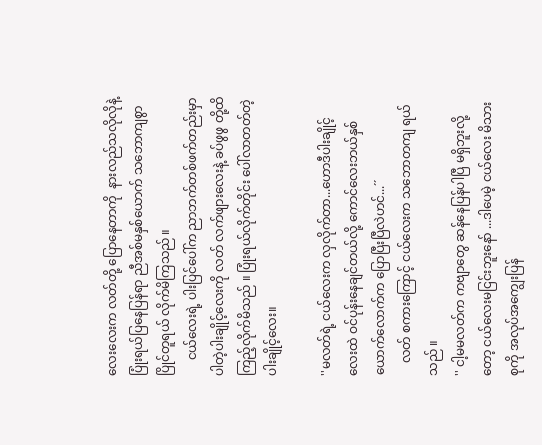လေးလေးက လတ်တို့ ပြောနေတာကို  နားလည်သလိုလိုနဲ့
ပြုံးရယ်ပြနေပြန်ရာ ညီအစ်မနှစ်ယောက် သဘောကျစွာ ပြိုင်တူရယ် လိုက်မိကြသည် ။
     ငယ်လေးရဲ့ ပါးပြင်ပေါ်က ညာဘက်တစ်ဖက်တည်းမှာ ပါတဲ့ပါးချိုင့်လေးကို လတ် လက်ဖျားလေးနဲ့ ခပ်ဖွဖွ တို့ထိကြည့်လိုက်မိသည် ။ ပြုံးရယ်လိုက်တိုင်း ပေါ်လာတတ်တဲ့ ပါးချိုင့်လေး။

''မလတ်ရဲ့ ငယ်လေးက လှလိုက်တာ...ဟောဒီပါးချိုင့်လေးထဲ ဝင်ပုန်းနေချင်တယ်လို့ ကောင်လေးဘယ်နှစ်ယောက်လောက်က ပြောပြီးပြီလဲဟင်...´´
    လတ် စကားကြောင့် ငယ်လေးက သဘောတကျ ရယ်သည် ။
'' ငါ့မမလတ်က ကဗျာတွေ ဆန်နေပြန်ပါပြီ မရှိဘူးလို့တော့ ငယ်လေးမငြင်းဘူးနော် ...ဒါပေမဲ့ ငယ်လေး မိသားစုကို အလုပ်အကျွေးပြန်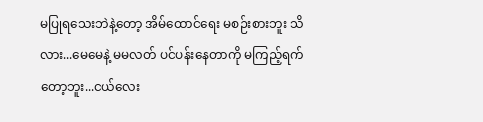မပြုရသေးဘဲနဲ့တော့ အိမ်ထောင်ရေး မစဉ်းစားဘူး သိလား...မေမေနဲ့ မမလတ် ပင်ပန်းနေတာကို မကြည့်ရက်တော့ဘူး...ငယ်လေး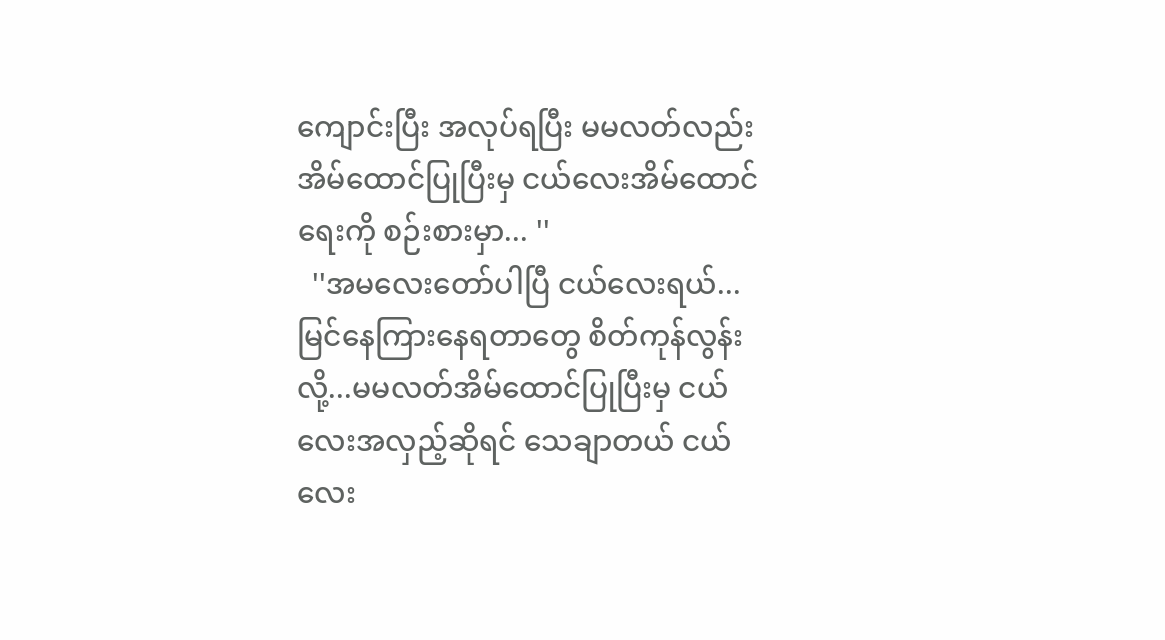ကျောင်းပြီး အလုပ်ရပြီး မမလတ်လည်း အိမ်ထောင်ပြုပြီးမှ ငယ်လေးအိမ်ထောင်ရေးကို စဉ်းစားမှာ... ''
  ''အမလေးတော်ပါပြီ ငယ်လေးရယ်...မြင်နေကြားနေရတာတွေ စိတ်ကုန်လွန်းလို့...မမလတ်အိမ်ထောင်ပြုပြီးမှ ငယ်လေးအလှည့်ဆိုရင် သေချာတယ် ငယ်လေး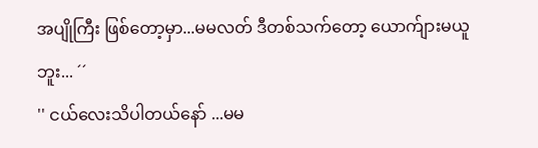အပျိုကြီး ဖြစ်တော့မှာ...မမလတ် ဒီတစ်သက်တော့ ယောက်ျားမယူဘူး... ´´
'' ငယ်လေးသိပါတယ်နော် ...မမ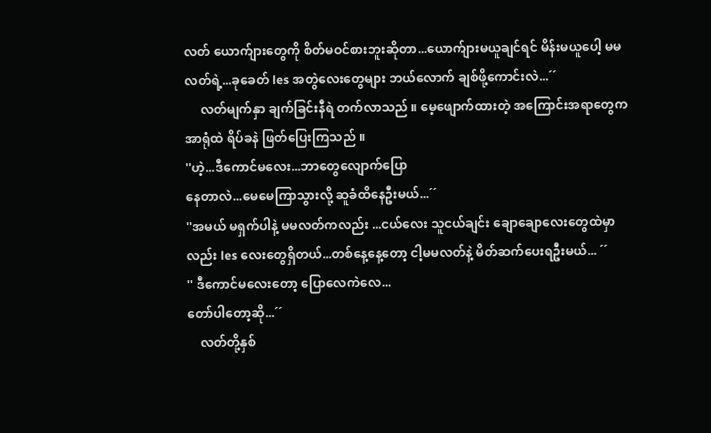လတ် ယောက်ျားတွေကို စိတ်မဝင်စားဘူးဆိုတာ...ယောက်ျားမယူချင်ရင် မိန်းမယူပေါ့ မမလတ်ရဲ့...ခုခေတ် les အတွဲလေးတွေများ ဘယ်လောက် ချစ်ဖို့ကောင်းလဲ...´´
     လတ်မျက်နှာ ချက်ခြင်းနီရဲ တက်လာသည် ။ မေ့ဖျောက်ထားတဲ့ အကြောင်းအရာတွေက အာရုံထဲ ရိပ်ခနဲ ဖြတ်ပြေးကြသည် ။
''ဟဲ့...ဒီကောင်မလေး...ဘာတွေလျောက်ပြော
နေတာလဲ...မေမေကြာသွားလို့ ဆူခံထိနေဦးမယ်...´´
''အမယ် မရှက်ပါနဲ့ မမလတ်ကလည်း ...ငယ်လေး သူငယ်ချင်း ချောချောလေးတွေထဲမှာလည်း les လေးတွေရှိတယ်...တစ်နေ့နေ့တော့ ငါ့မမလတ်နဲ့ မိတ်ဆက်ပေးရဦးမယ်... ´´
'' ဒီကောင်မလေးတော့ ပြောလေကဲလေ...
တော်ပါတော့ဆို...´´
    လတ်တို့နှစ်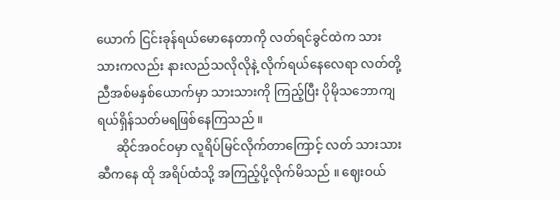ယောက် ငြင်းခုန်ရယ်မောနေတာကို လတ်ရင်ခွင်ထဲက သားသားကလည်း နားလည်သလိုလိုနဲ့ လိုက်ရယ်နေလေရာ လတ်တို့ညီအစ်မနှစ်ယောက်မှာ သားသားကို ကြည့်ပြီး ပိုမိုသဘောကျ ရယ်ရှိန်သတ်မရဖြစ်နေကြသည် ။
      ဆိုင်အဝင်ဝမှာ လူရိပ်မြင်လိုက်တာကြောင့် လတ် သားသားဆီကနေ ထို အရိပ်ထံသို့ အကြည့်ပို့လိုက်မိသည် ။ ဈေးဝယ်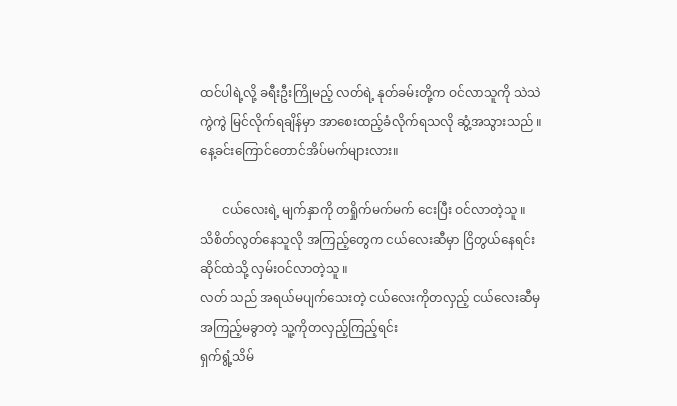ထင်ပါရဲ့လို့ ခရီးဦးကြိုမည့် လတ်ရဲ့ နုတ်ခမ်းတို့က ဝင်လာသူကို သဲသဲကွဲကွဲ မြင်လိုက်ရချိန်မှာ အာစေးထည့်ခံလိုက်ရသလို ဆွံ့အသွားသည် ။ နေ့ခင်းကြောင်တောင်အိပ်မက်များလား။

       ငယ်လေးရဲ့ မျက်နှာကို တရှိုက်မက်မက် ငေးပြီး ဝင်လာတဲ့သူ ။ သိစိတ်လွတ်နေသူလို အကြည့်တွေက ငယ်လေးဆီမှာ ငြိတွယ်နေရင်း ဆိုင်ထဲသို့ လှမ်းဝင်လာတဲ့သူ ။
လတ် သည် အရယ်မပျက်သေးတဲ့ ငယ်လေးကိုတလှည့် ငယ်လေးဆီမှ အကြည့်မခွာတဲ့ သူ့ကိုတလှည့်ကြည့်ရင်း
ရှက်ရွံ့သိမ်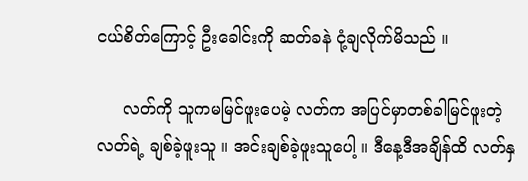ငယ်စိတ်ကြောင့် ဦးခေါင်းကို ဆတ်ခနဲ ငုံ့ချလိုက်မိသည် ။

     လတ်ကို သူကမမြင်ဖူးပေမဲ့ လတ်က အပြင်မှာတစ်ခါမြင်ဖူးတဲ့ လတ်ရဲ့ ချစ်ခဲ့ဖူးသူ ။ အင်းချစ်ခဲ့ဖူးသူပေါ့ ။ ဒီနေ့ဒီအချိန်ထိ လတ်နှ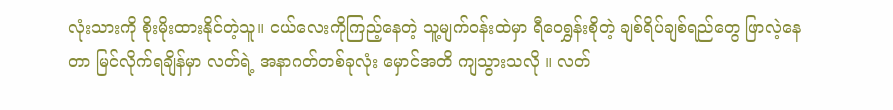လုံးသားကို စိုးမိုးထားနိုင်တဲ့သူ။ ငယ်လေးကိုကြည့်နေတဲ့ သူ့မျက်ဝန်းထဲမှာ ရီဝေရွှန်းစိုတဲ့ ချစ်ရိပ်ချစ်ရည်တွေ ဖြာလဲ့နေတာ မြင်လိုက်ရချိန်မှာ လတ်ရဲ့ အနာဂတ်တစ်ခုလုံး မှောင်အတိ ကျသွားသလို ။ လတ်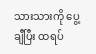သားသားကို ပွေ့ချီပြီး ထရပ်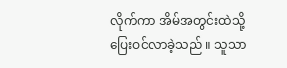လိုက်ကာ အိမ်အတွင်းထဲသို့ ပြေးဝင်လာခဲ့သည် ။ သူသာ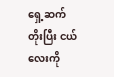ရှေ့ဆက်တိုးပြီး ငယ်လေးကို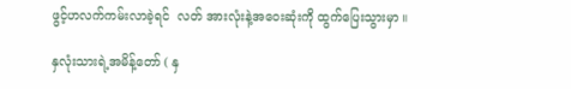ဖွင့်ဟလက်ကမ်းလာခဲ့ရင်  လတ် အားလုံးနဲ့အဝေးဆုံးကို ထွက်ပြေးသွားမှာ ။

နှလုံးသားရဲ့အမိန့်တော် ( နှ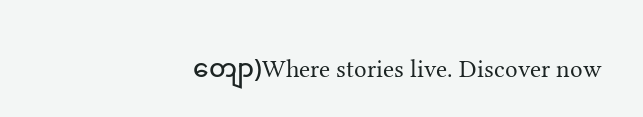တျော)Where stories live. Discover now